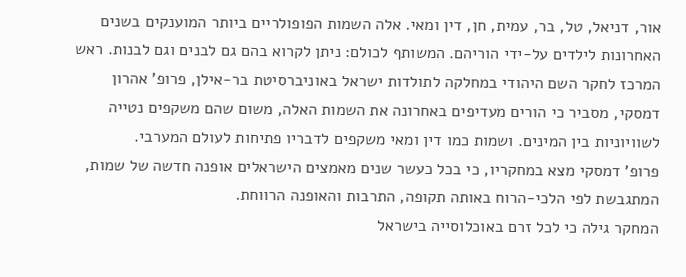אור, דניאל, טל, בר, עמית, חן, דין ומאי. אלה השמות הפופולריים ביותר המוענקים בשנים האחרונות לילדים על-ידי הוריהם. המשותף לכולם: ניתן לקרוא בהם גם לבנים וגם לבנות. ראש המרכז לחקר השם היהודי במחלקה לתולדות ישראל באוניברסיטת בר-אילן, פרופ' אהרון דמסקי, מסביר כי הורים מעדיפים באחרונה את השמות האלה, משום שהם משקפים נטייה לשוויוניות בין המינים. ושמות כמו דין ומאי משקפים לדבריו פתיחות לעולם המערבי.
פרופ' דמסקי מצא במחקריו, כי בכל כעשר שנים מאמצים הישראלים אופנה חדשה של שמות, המתגבשת לפי הלכי-הרוח באותה תקופה, התרבות והאופנה הרווחת.
המחקר גילה כי לכל זרם באוכלוסייה בישראל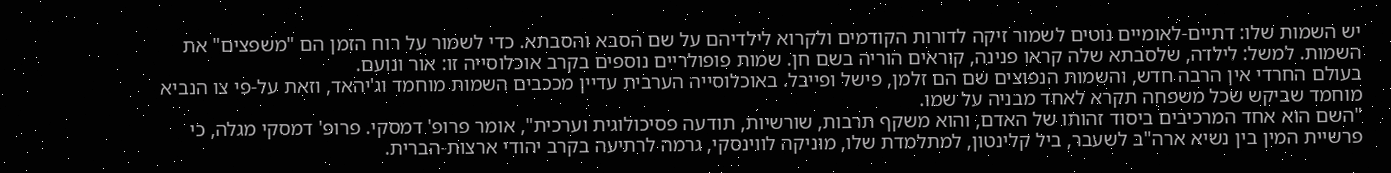יש השמות שלו: דתיים-לאומיים נוטים לשמור זיקה לדורות הקודמים ולקרוא לילדיהם על שם הסבא והסבתא. כדי לשמור על רוח הזמן הם "משפצים" את השמות. למשל: לילדה, שלסבתא שלה קראו פנינה, קוראים הוריה בשם חן. שמות פופולריים נוספים בקרב אוכלוסייה זו: אור ונועם.
בעולם החרדי אין הרבה חדש, והשמות הנפוצים שם הם זלמן, פישל ופייבל. באוכלוסייה הערבית עדיין מככבים השמות מוחמד וג'יהאד, וזאת על-פי צו הנביא מוחמד שביקש שכל משפחה תקרא לאחד מבניה על שמו.
"השם הוא אחד המרכיבים ביסוד זהותו של האדם, והוא משקף תרבות, שורשיות, תודעה פסיכולוגית וערכית", אומר פרופ' דמסקי. פרופ' דמסקי מגלה, כי פרשיית המין בין נשיא ארה"ב לשעבר, ביל קלינטון, למתלמדת שלו, מוניקה לווינסקי, גרמה לרתיעה בקרב יהודי ארצות-הברית.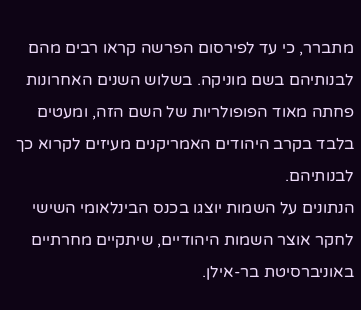מתברר, כי עד לפירסום הפרשה קראו רבים מהם לבנותיהם בשם מוניקה. בשלוש השנים האחרונות פחתה מאוד הפופולריות של השם הזה, ומעטים בלבד בקרב היהודים האמריקנים מעיזים לקרוא כך לבנותיהם.
הנתונים על השמות יוצגו בכנס הבינלאומי השישי לחקר אוצר השמות היהודיים, שיתקיים מחרתיים באוניברסיטת בר-אילן.